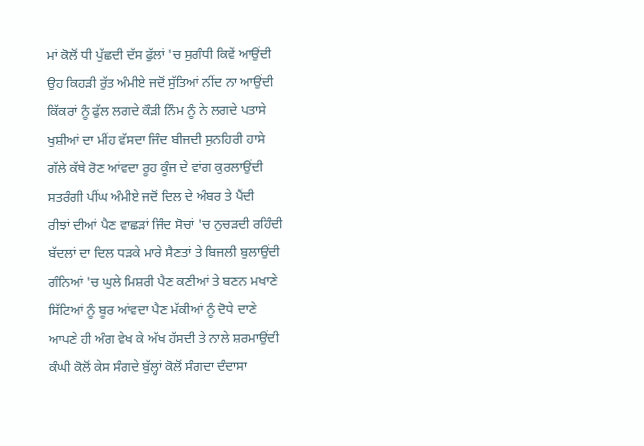ਮਾਂ ਕੋਲੋਂ ਧੀ ਪੁੱਛਦੀ ਦੱਸ ਫੁੱਲਾਂ 'ਚ ਸੁਗੰਧੀ ਕਿਵੇਂ ਆਉਂਦੀ
ਉਹ ਕਿਹੜੀ ਰੁੱਤ ਅੰਮੀਏ ਜਦੋਂ ਸੁੱਤਿਆਂ ਨੀਂਦ ਨਾ ਆਉਂਦੀ
ਕਿੱਕਰਾਂ ਨੂੰ ਫੁੱਲ ਲਗਦੇ ਕੌੜੀ ਨਿੰਮ ਨੂੰ ਨੇ ਲਗਦੇ ਪਤਾਸੇ
ਖੁਸ਼ੀਆਂ ਦਾ ਮੀਂਹ ਵੱਸਦਾ ਜਿੰਦ ਬੀਜਦੀ ਸੁਨਹਿਰੀ ਹਾਸੇ
ਗੱਲੇ ਕੱਥੇ ਰੋਣ ਆਂਵਦਾ ਰੂਹ ਕੂੰਜ ਦੇ ਵਾਂਗ ਕੁਰਲਾਉਂਦੀ
ਸਤਰੰਗੀ ਪੀਂਘ ਅੰਮੀਏ ਜਦੋਂ ਦਿਲ ਦੇ ਅੰਬਰ ਤੇ ਪੈਂਦੀ
ਰੀਝਾਂ ਦੀਆਂ ਪੈਣ ਵਾਛੜਾਂ ਜਿੰਦ ਸੋਚਾਂ 'ਚ ਨੁਚੜਦੀ ਰਹਿੰਦੀ
ਬੱਦਲਾਂ ਦਾ ਦਿਲ ਧੜਕੇ ਮਾਰੇ ਸੈਣਤਾਂ ਤੇ ਬਿਜਲੀ ਬੁਲਾਉਂਦੀ
ਗੰਨਿਆਂ 'ਚ ਘੁਲੇ ਮਿਸ਼ਰੀ ਪੈਣ ਕਣੀਆਂ ਤੇ ਬਣਨ ਮਖਾਣੇ
ਸਿੱਟਿਆਂ ਨੂੰ ਬੂਰ ਆਂਵਦਾ ਪੈਣ ਮੱਕੀਆਂ ਨੂੰ ਦੋਧੇ ਦਾਣੇ
ਆਪਣੇ ਹੀ ਅੰਗ ਵੇਖ ਕੇ ਅੱਖ ਹੱਸਦੀ ਤੇ ਨਾਲੇ ਸ਼ਰਮਾਉਂਦੀ
ਕੰਘੀ ਕੋਲੋਂ ਕੇਸ ਸੰਗਦੇ ਬੁੱਲ੍ਹਾਂ ਕੋਲੋਂ ਸੰਗਦਾ ਦੰਦਾਸਾ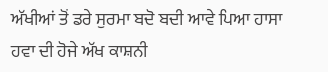ਅੱਖੀਆਂ ਤੋਂ ਡਰੇ ਸੁਰਮਾ ਬਦੋ ਬਦੀ ਆਵੇ ਪਿਆ ਹਾਸਾ
ਹਵਾ ਦੀ ਹੋਜੇ ਅੱਖ ਕਾਸ਼ਨੀ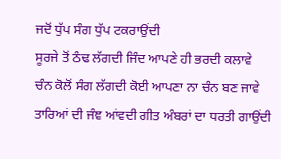ਜਦੋਂ ਧੁੱਪ ਸੰਗ ਧੁੱਪ ਟਕਰਾਉਂਦੀ
ਸੂਰਜੇ ਤੋਂ ਠੰਢ ਲੱਗਦੀ ਜਿੰਦ ਆਪਣੇ ਹੀ ਭਰਦੀ ਕਲਾਵੇ
ਚੰਨ ਕੋਲੋਂ ਸੰਗ ਲੱਗਦੀ ਕੋਈ ਆਪਣਾ ਨਾ ਚੰਨ ਬਣ ਜਾਵੇ
ਤਾਰਿਆਂ ਦੀ ਜੰਞ ਆਂਵਦੀ ਗੀਤ ਅੰਬਰਾਂ ਦਾ ਧਰਤੀ ਗਾਉਂਦੀ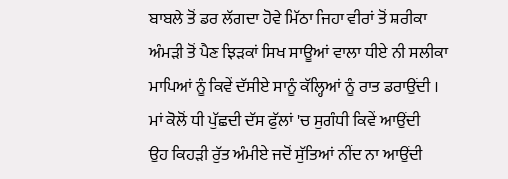ਬਾਬਲੇ ਤੋਂ ਡਰ ਲੱਗਦਾ ਹੋਵੇ ਮਿੱਠਾ ਜਿਹਾ ਵੀਰਾਂ ਤੋਂ ਸ਼ਰੀਕਾ
ਅੰਮੜੀ ਤੋਂ ਪੈਣ ਝਿੜਕਾਂ ਸਿਖ ਸਾਊਆਂ ਵਾਲਾ ਧੀਏ ਨੀ ਸਲੀਕਾ
ਮਾਪਿਆਂ ਨੂੰ ਕਿਵੇਂ ਦੱਸੀਏ ਸਾਨੂੰ ਕੱਲ੍ਹਿਆਂ ਨੂੰ ਰਾਤ ਡਰਾਉਂਦੀ ।
ਮਾਂ ਕੋਲੋਂ ਧੀ ਪੁੱਛਦੀ ਦੱਸ ਫੁੱਲਾਂ 'ਚ ਸੁਗੰਧੀ ਕਿਵੇਂ ਆਉਂਦੀ
ਉਹ ਕਿਹੜੀ ਰੁੱਤ ਅੰਮੀਏ ਜਦੋਂ ਸੁੱਤਿਆਂ ਨੀਂਦ ਨਾ ਆਉਂਦੀ